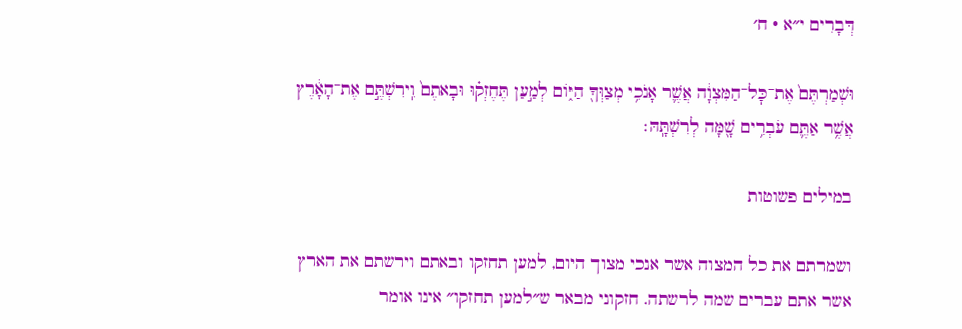דְּבָרִים י״א · ח׳

וּשְׁמַרְתֶּם֙ אֶת־כׇּל־הַמִּצְוָ֔ה אֲשֶׁ֛ר אָנֹכִ֥י מְצַוְּךָ֖ הַיּ֑וֹם לְמַ֣עַן תֶּחֶזְק֗וּ וּבָאתֶם֙ וִֽירִשְׁתֶּ֣ם אֶת־הָאָ֔רֶץ אֲשֶׁ֥ר אַתֶּ֛ם עֹבְרִ֥ים שָׁ֖מָּה לְרִשְׁתָּֽהּ׃

במילים פשוטות

ושמרתם את כל המצוה אשר אנכי מצוך היום, למען תחזקו ובאתם וירשתם את הארץ אשר אתם עברים שמה לרשתה. חזקוני מבאר ש״למען תחזקו״ אינו אומר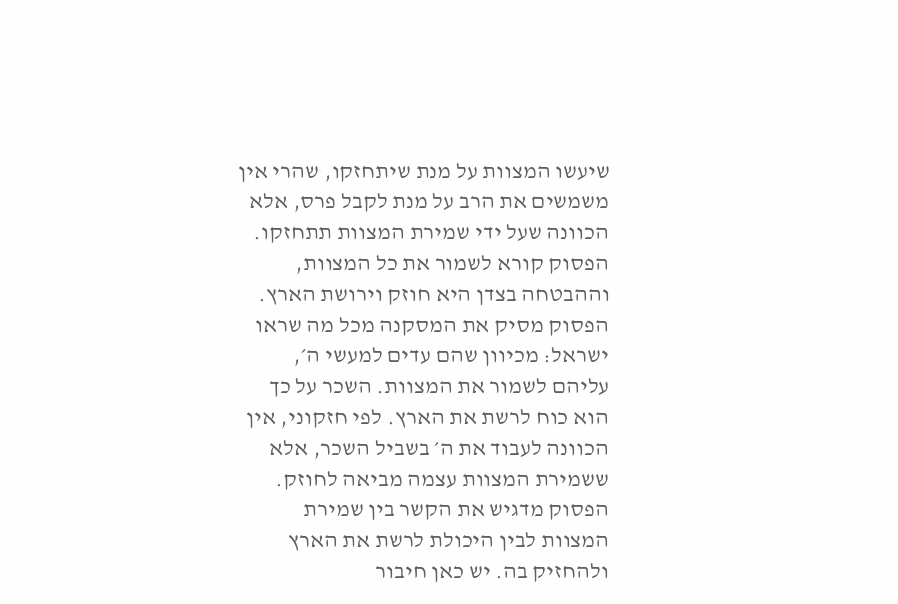שיעשו המצוות על מנת שיתחזקו, שהרי אין משמשים את הרב על מנת לקבל פרס, אלא הכוונה שעל ידי שמירת המצוות תתחזקו. הפסוק קורא לשמור את כל המצוות, וההבטחה בצדן היא חוזק וירושת הארץ. הפסוק מסיק את המסקנה מכל מה שראו ישראל: מכיוון שהם עדים למעשי ה׳, עליהם לשמור את המצוות. השכר על כך הוא כוח לרשת את הארץ. לפי חזקוני, אין הכוונה לעבוד את ה׳ בשביל השכר, אלא ששמירת המצוות עצמה מביאה לחוזק. הפסוק מדגיש את הקשר בין שמירת המצוות לבין היכולת לרשת את הארץ ולהחזיק בה. יש כאן חיבור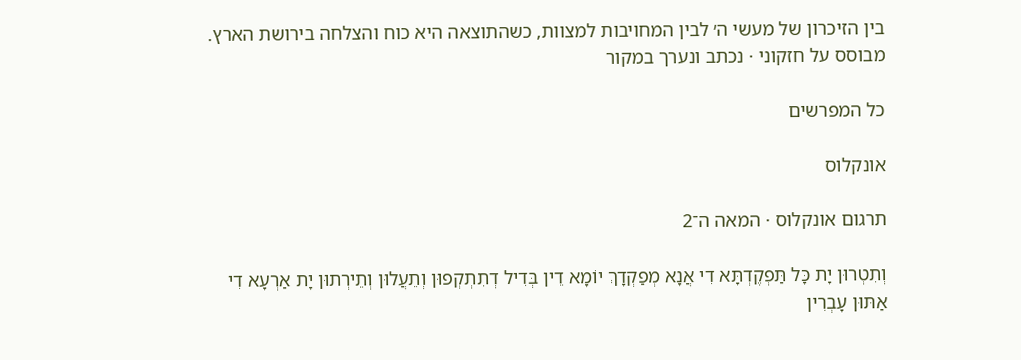בין הזיכרון של מעשי ה׳ לבין המחויבות למצוות, כשהתוצאה היא כוח והצלחה בירושת הארץ.
מבוסס על חזקוני · נכתב ונערך במקור

כל המפרשים

אונקלוס

תרגום אונקלוס · המאה ה־2

וְתִטְרוּן יָת כָּל תַּפְקֶדְתָּא דִי אֲנָא מְפַקְדָךְ יוֹמָא דֵין בְּדִיל דְתִתְקְפוּן וְתֵעֲלוּן וְתֵירְתוּן יָת אַרְעָא דִי אַתּוּן עָבְרִין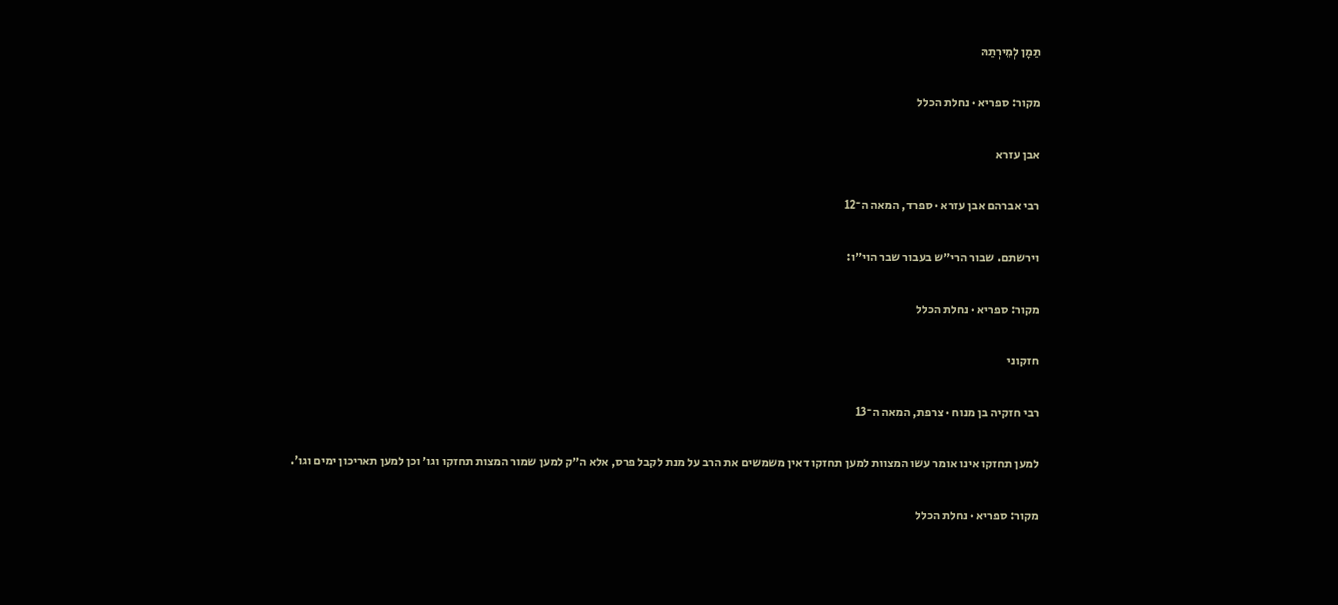תַּמָן לְמֵירְתַהּ

מקור: ספריא · נחלת הכלל

אבן עזרא

רבי אברהם אבן עזרא · ספרד, המאה ה־12

וירשתם. שבור הרי״ש בעבור שבר הוי״ו:

מקור: ספריא · נחלת הכלל

חזקוני

רבי חזקיה בן מנוח · צרפת, המאה ה־13

למען תחזקו אינו אומר עשו המצוות למען תחזקו דאין משמשים את הרב על מנת לקבל פרס, אלא ה״ק למען שמור המצות תחזקו וגו׳ וכן למען תאריכון ימים וגו'.

מקור: ספריא · נחלת הכלל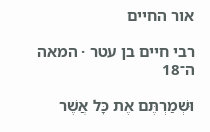אור החיים

רבי חיים בן עטר · המאה ה־18

וּשְׁמַרְתֶּם אֶת כָּל אֲשֶׁר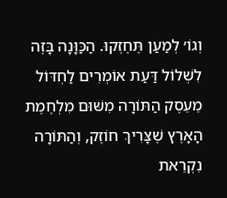וְגוֹ׳ לְמַעַן תֶּחֶזְקוּ. הַכַּוָּנָה בָּזֶה לִשְׁלוֹל דַּעַת אוֹמְרִים לַחְדּוֹל מֵעֵסֶק הַתּוֹרָה מִשּׁוּם מִלְחֶמֶת הָאָרֶץ שֶׁצָּרִיךְ חוֹזֶק, וְהַתּוֹרָה נִקְרֵאת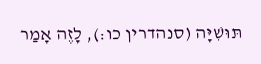תּוּשִׁיָּה (סנהדרין כו:), לָזֶה אָמַר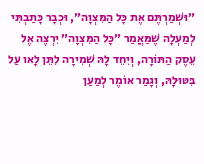״וּשְׁמַרְתֶּם אֶת כָּל הַמִּצְוָה״, וּכְבָר כָּתַבְתִּי לְמַעְלָה שֶׁמַּאֲמַר ״כָּל הַמִּצְוָה״ יִרְצֶה אֶל עֵסֶק הַתּוֹרָה, וְיִחֵד לָהּ שְׁמִירָה לִתֵּן לָאו עַל בִּטּוּלָהּ, וְגָמַר אוֹמֶר לְמַעַן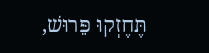תֶּחֶזְקוּ פֵּרוּשׁ,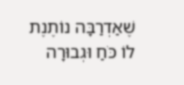שֶׁאַדְרַבָּה נוֹתֶנֶת לוֹ כֹּחַ וּגְבוּרָה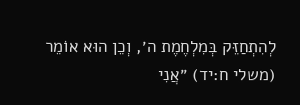לְהִתְחַזֵּק בְּמִלְחֶמֶת ה׳, וְכֵן הוּא אוֹמֵר (משלי ח:יד) ״אֲנִי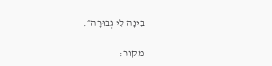בִינָה לִי גְבוּרָה״.

מקור: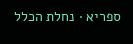ספריא · נחלת הכלל